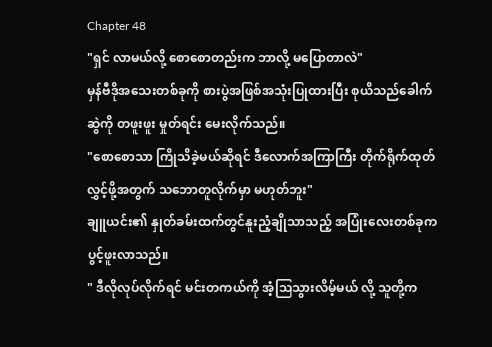Chapter 48
"ရှင် လာမယ်လို့ စောစောတည်းက ဘာလို့ မပြောတာလဲ"
မှန်ဗီဒိုအသေးတစ်ခုကို စားပွဲအဖြစ်အသုံးပြုထားပြီး စုယိသည်ခေါက်ဆွဲကို တဖူးဖူး မှုတ်ရင်း မေးလိုက်သည်။
"စောစောသာ ကြိုသိခဲ့မယ်ဆိုရင် ဒီလောက်အကြာကြီး တိုက်ရိုက်ထုတ်လွှင့်ဖို့အတွက် သဘောတူလိုက်မှာ မဟုတ်ဘူး"
ချူယင်း၏ နှုတ်ခမ်းထက်တွင်နူးညံ့ချိုသာသည့် အပြုံးလေးတစ်ခုကပွင့်ဖူးလာသည်။
" ဒီလိုလုပ်လိုက်ရင် မင်းတကယ်ကို အံ့သြသွားလိမ့်မယ် လို့ သူတို့က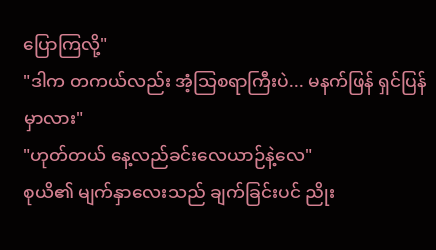ပြောကြလို့"
"ဒါက တကယ်လည်း အံ့သြစရာကြီးပဲ... မနက်ဖြန် ရှင်ပြန်မှာလား"
"ဟုတ်တယ် နေ့လည်ခင်းလေယာဉ်နဲ့လေ"
စုယိ၏ မျက်နှာလေးသည် ချက်ခြင်းပင် ညိုး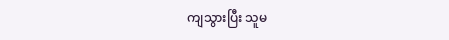ကျသွားပြီး သူမ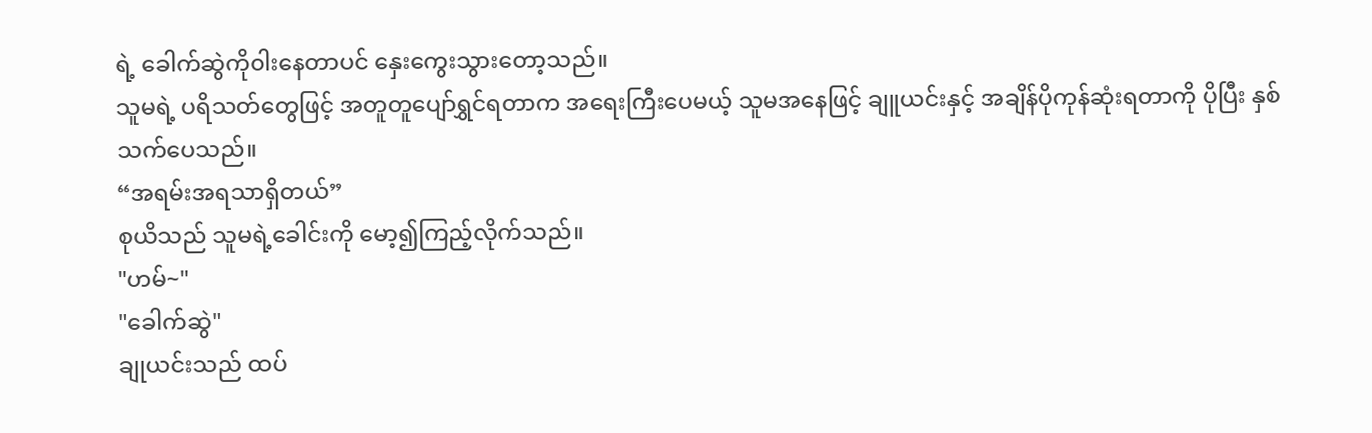ရဲ့ ခေါက်ဆွဲကို၀ါးနေတာပင် နှေးကွေးသွားတော့သည်။
သူမရဲ့ ပရိသတ်တွေဖြင့် အတူတူပျော်ရွှင်ရတာက အရေးကြီးပေမယ့် သူမအနေဖြင့် ချူယင်းနှင့် အချိန်ပိုကုန်ဆုံးရတာကို ပိုပြီး နှစ်သက်ပေသည်။
“အရမ်းအရသာရှိတယ်”
စုယိသည် သူမရဲ့ခေါင်းကို မော့၍ကြည့်လိုက်သည်။
"ဟမ်~"
"ခေါက်ဆွဲ"
ချုယင်းသည် ထပ်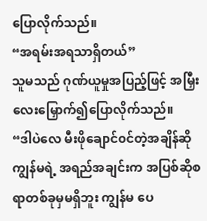ပြောလိုက်သည်။
“အရမ်းအရသာရှိတယ်”
သူမသည် ဂုဏ်ယူမှုအပြည့်ဖြင့် အမြှီးလေးမြှောက်၍ပြောလိုက်သည်။
“ဒါပဲလေ မီးဖိုချောင်၀င်တဲ့အချိန်ဆို ကျွန်မရဲ့ အရည်အချင်းက အပြစ်ဆိုစရာတစ်ခုမှမရှိဘူး ကျွန်မ ပေ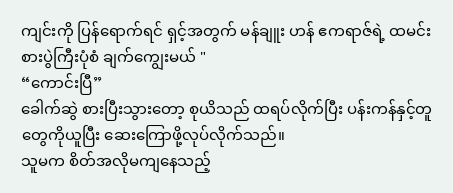ကျင်းကို ပြန်ရောက်ရင် ရှင့်အတွက် မန်ချူး ဟန် ဧကရာဇ်ရဲ့ ထမင်းစားပွဲကြီးပုံစံ ချက်ကျွေးမယ် "
“ကောင်းပြီ”
ခေါက်ဆွဲ စားပြီးသွားတော့ စုယိသည် ထရပ်လိုက်ပြီး ပန်းကန်နှင့်တူတွေကိုယူပြီး ဆေးကြောဖို့လုပ်လိုက်သည်။
သူမက စိတ်အလိုမကျနေသည့်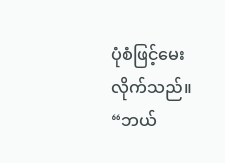ပုံစံဖြင့်မေးလိုက်သည်။
“ဘယ်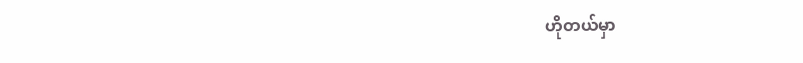ဟိုတယ်မှာ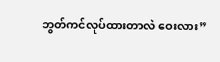ဘွတ်ကင်လုပ်ထားတာလဲ ဝေးလား”